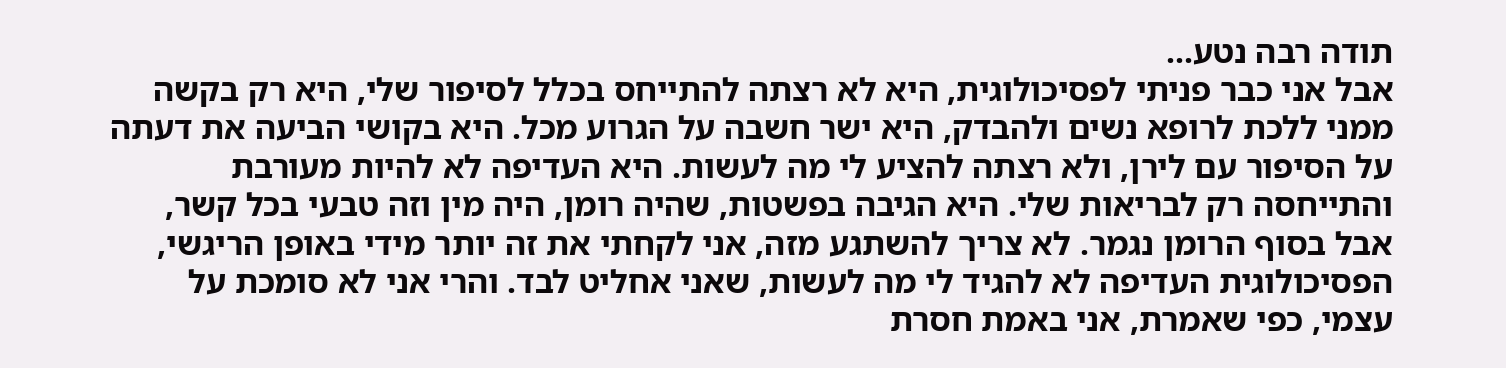תודה רבה נטע...
אבל אני כבר פניתי לפסיכולוגית, היא לא רצתה להתייחס בכלל לסיפור שלי, היא רק בקשה ממני ללכת לרופא נשים ולהבדק, היא ישר חשבה על הגרוע מכל. היא בקושי הביעה את דעתה על הסיפור עם לירן, ולא רצתה להציע לי מה לעשות. היא העדיפה לא להיות מעורבת והתייחסה רק לבריאות שלי. היא הגיבה בפשטות, שהיה רומן, היה מין וזה טבעי בכל קשר, אבל בסוף הרומן נגמר. לא צריך להשתגע מזה, אני לקחתי את זה יותר מידי באופן הריגשי, הפסיכולוגית העדיפה לא להגיד לי מה לעשות, שאני אחליט לבד. והרי אני לא סומכת על עצמי, כפי שאמרת, אני באמת חסרת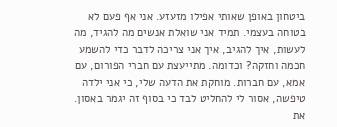ביטחון באופן שאותי אפילו מזעזע. אני אף פעם לא בטוחה בעצמי. תמיד אני שואלת אנשים מה להגיד, מה לעשות, איך להגיב, איך אני צריכה לדבר כדי להשמע חכמה וחזקה? וכדומה. מתייעצת עם חברי הפורום, עם אמא, עם חברות. מוחקת את הדעה שלי, כי אני ילדה טיפשה, אסור לי להחליט לבד כי בסוף זה יגמר באסון. את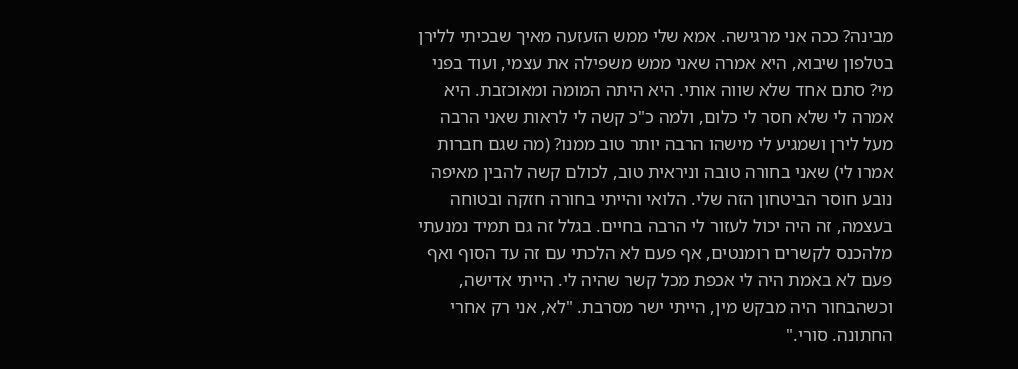מבינה? ככה אני מרגישה. אמא שלי ממש הזעזעה מאיך שבכיתי ללירן בטלפון שיבוא, היא אמרה שאני ממש משפילה את עצמי, ועוד בפני מי? סתם אחד שלא שווה אותי. היא היתה המומה ומאוכזבת. היא אמרה לי שלא חסר לי כלום, ולמה כ"כ קשה לי לראות שאני הרבה מעל לירן ושמגיע לי מישהו הרבה יותר טוב ממנו? (מה שגם חברות אמרו לי) שאני בחורה טובה וניראית טוב, לכולם קשה להבין מאיפה נובע חוסר הביטחון הזה שלי. הלואי והייתי בחורה חזקה ובטוחה בעצמה, זה היה יכול לעזור לי הרבה בחיים. בגלל זה גם תמיד נמנעתי מלהכנס לקשרים רומנטים, אף פעם לא הלכתי עם זה עד הסוף ואף פעם לא באמת היה לי אכפת מכל קשר שהיה לי. הייתי אדישה, וכשהבחור היה מבקש מין, הייתי ישר מסרבת. "לא, אני רק אחרי החתונה. סורי."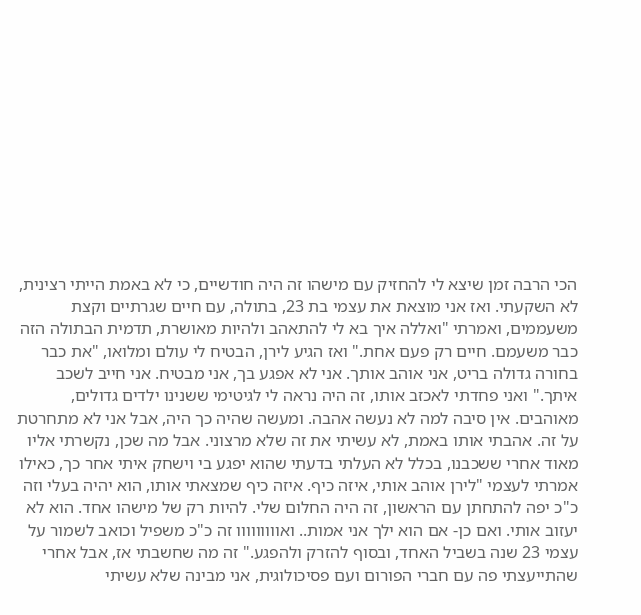הכי הרבה זמן שיצא לי להחזיק עם מישהו זה היה חודשיים, כי לא באמת הייתי רצינית, לא השקעתי. ואז אני מוצאת את עצמי בת 23, בתולה, עם חיים שגרתיים וקצת משעממים, ואמרתי "ואללה איך בא לי להתאהב ולהיות מאושרת, תדמית הבתולה הזה כבר משעמם. חיים רק פעם אחת." ואז הגיע לירן, הבטיח לי עולם ומלואו, "את כבר בחורה גדולה בריט, אני אוהב אותך. אני לא אפגע בך, אני מבטיח. אני חייב לשכב איתך." ואני פחדתי לאכזב אותו, זה היה נראה לי לגיטימי ששנינו ילדים גדולים, מאוהבים. אין סיבה למה לא נעשה אהבה. ומעשה שהיה כך היה, אבל אני לא מתחרטת על זה. אהבתי אותו באמת, לא עשיתי את זה שלא מרצוני. אבל מה שכן, נקשרתי אליו מאוד אחרי ששכבנו, בכלל לא העלתי בדעתי שהוא יפגע בי וישחק איתי אחר כך, כאילו אמרתי לעצמי "לירן אוהב אותי, איזה כיף. איזה כיף שמצאתי אותו, הוא יהיה בעלי וזה כ"כ יפה להתחתן עם הראשון, זה היה החלום שלי. להיות רק של מישהו אחד. הוא לא יעזוב אותי. ואם כן- אם הוא ילך אני אמות.. ואווווווווו זה כ"כ משפיל וכואב לשמור על עצמי 23 שנה בשביל האחד, ובסוף להזרק ולהפגע." זה מה שחשבתי אז, אבל אחרי שהתייעצתי פה עם חברי הפורום ועם פסיכולוגית, אני מבינה שלא עשיתי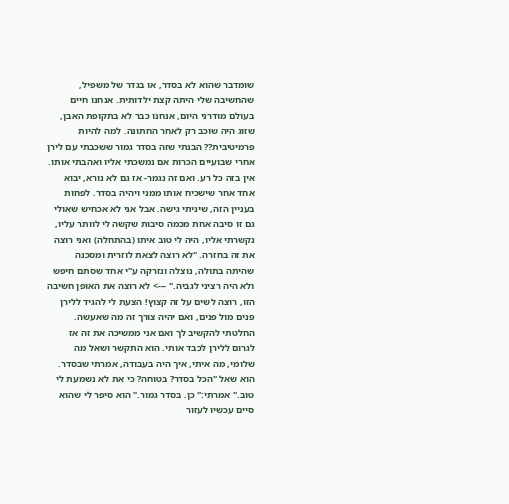שומדבר שהוא לא בסדר, או בגדר של משפיל, שהחשיבה שלי היתה קצת ילדותית. אנחנו חיים בעולם מודרני היום, אנחנו כבר לא בתקופת האבן, שזוג היה שוכב רק לאחר החתונה. למה להיות פרמיטיבית?? הבנתי שזה בסדר גמור ששכבתי עם לירן אחרי שבועיים הכרות אם נמשכתי אליו ואהבתי אותו. אין בזה כל רע. ואם זה נגמר- אז גם לא נורא, יבוא אחד אחר שישכיח אותו ממני ויהיה בסדר. לפחות בעניין הזה, שיניתי גישה. אבל אני לא אכחיש שאולי גם זו סיבה אחת מכמה סיבות שקשה לי לוותר עליו, נקשרתי אליו, היה לי טוב איתו (בהתחלה) ואני רוצה את זה בחזרה. "לא רוצה לצאת לוזרית ומסכנה שהיתה בתולה, נוצלה ונזרקה ע"י אחד שסתם חיפש ולא היה רציני לגביה." ---> לא רוצה את האופן חשיבה הזו, רוצה לשים על זה קצוץ! הצעת לי להגיד ללירן פנים מול פנים, ואם יהיה צורך זה מה שאעשה. החלטתי להקשיב לך ואם אני ממשיכה את זה אז לגרום ללירן לכבד אותי. הוא התקשר ושאל מה שלומי, מה איתי, איך היה בעבודה, אמרתי שבסדר. הוא שאל "הכל בסדר? בטוחה? כי את לא נשמעת לי טוב." אמרתי:" כן. בסדר גמור." הוא סיפר לי שהוא סיים עכשיו לעזור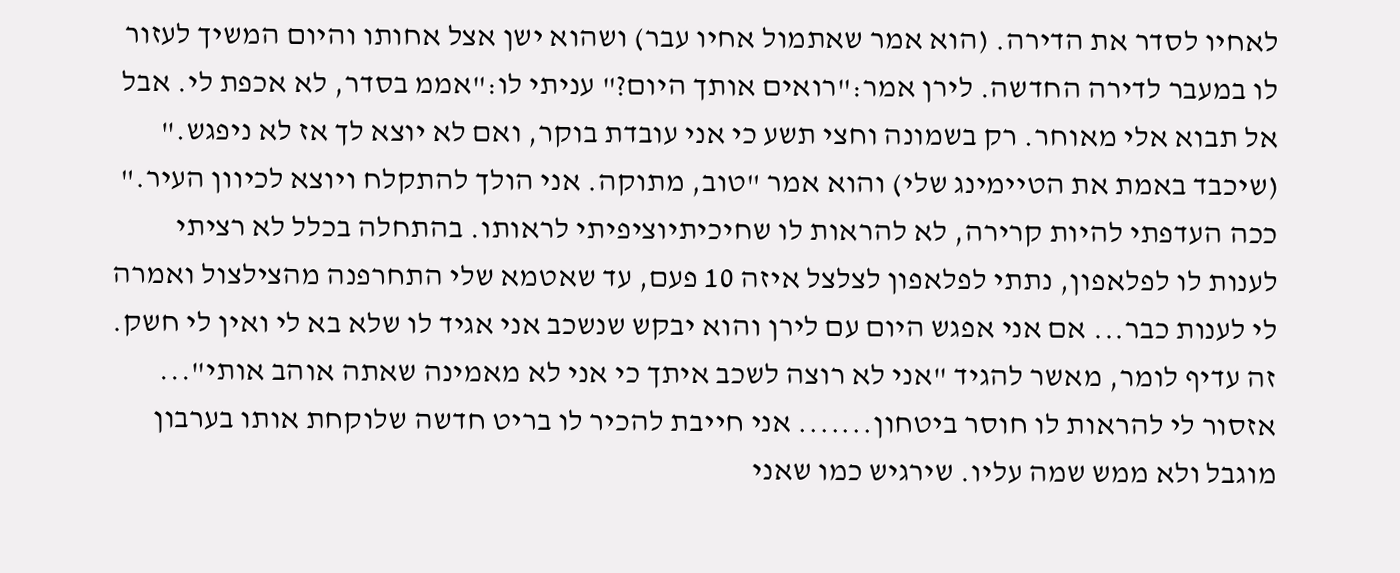לאחיו לסדר את הדירה. (הוא אמר שאתמול אחיו עבר) ושהוא ישן אצל אחותו והיום המשיך לעזור לו במעבר לדירה החדשה. לירן אמר:"רואים אותך היום?" עניתי לו:"אממ בסדר, לא אכפת לי. אבל אל תבוא אלי מאוחר. רק בשמונה וחצי תשע כי אני עובדת בוקר, ואם לא יוצא לך אז לא ניפגש." (שיכבד באמת את הטיימינג שלי) והוא אמר "טוב, מתוקה. אני הולך להתקלח ויוצא לכיוון העיר." ככה העדפתי להיות קרירה, לא להראות לו שחיכיתיוציפיתי לראותו. בהתחלה בכלל לא רציתי לענות לו לפלאפון, נתתי לפלאפון לצלצל איזה 10 פעם, עד שאטמא שלי התחרפנה מהצילצול ואמרה לי לענות כבר... אם אני אפגש היום עם לירן והוא יבקש שנשכב אני אגיד לו שלא בא לי ואין לי חשק. זה עדיף לומר, מאשר להגיד "אני לא רוצה לשכב איתך כי אני לא מאמינה שאתה אוהב אותי"... אזסור לי להראות לו חוסר ביטחון....... אני חייבת להכיר לו בריט חדשה שלוקחת אותו בערבון מוגבל ולא ממש שמה עליו. שירגיש כמו שאני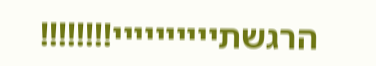הרגשתיייייייייי!!!!!!!!